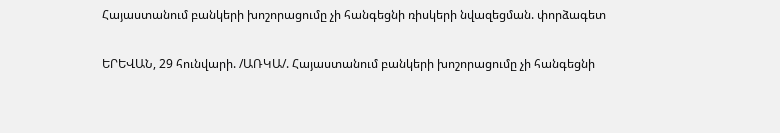Հայաստանում բանկերի խոշորացումը չի հանգեցնի ռիսկերի նվազեցման. փորձագետ

ԵՐԵՎԱՆ, 29 հունվարի. /ԱՌԿԱ/. Հայաստանում բանկերի խոշորացումը չի հանգեցնի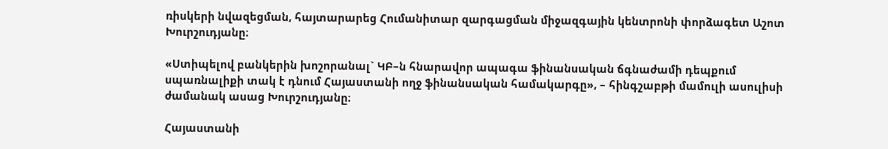ռիսկերի նվազեցման, հայտարարեց Հումանիտար զարգացման միջազգային կենտրոնի փորձագետ Աշոտ Խուրշուդյանը։

«Ստիպելով բանկերին խոշորանալ` ԿԲ–ն հնարավոր ապագա ֆինանսական ճգնաժամի դեպքում սպառնալիքի տակ է դնում Հայաստանի ողջ ֆինանսական համակարգը», – հինգշաբթի մամուլի ասուլիսի ժամանակ ասաց Խուրշուդյանը։

Հայաստանի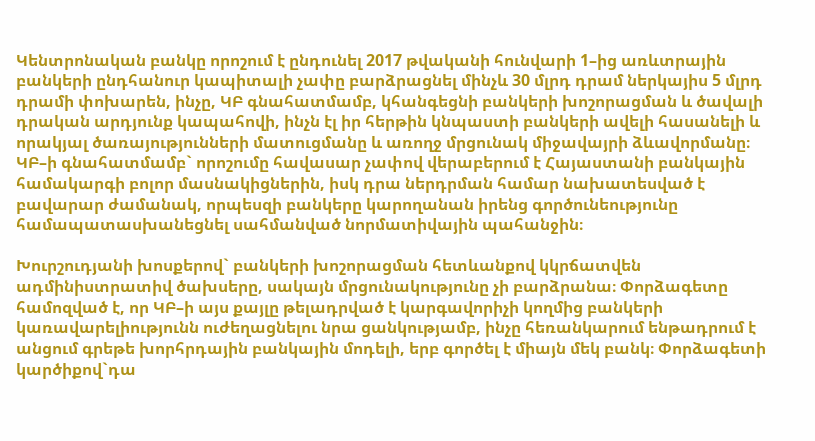Կենտրոնական բանկը որոշում է ընդունել 2017 թվականի հունվարի 1–ից առևտրային բանկերի ընդհանուր կապիտալի չափը բարձրացնել մինչև 30 մլրդ դրամ ներկայիս 5 մլրդ դրամի փոխարեն, ինչը, ԿԲ գնահատմամբ, կհանգեցնի բանկերի խոշորացման և ծավալի դրական արդյունք կապահովի, ինչն էլ իր հերթին կնպաստի բանկերի ավելի հասանելի և որակյալ ծառայությունների մատուցմանը և առողջ մրցունակ միջավայրի ձևավորմանը։ ԿԲ–ի գնահատմամբ` որոշումը հավասար չափով վերաբերում է Հայաստանի բանկային համակարգի բոլոր մասնակիցներին, իսկ դրա ներդրման համար նախատեսված է բավարար ժամանակ, որպեսզի բանկերը կարողանան իրենց գործունեությունը համապատասխանեցնել սահմանված նորմատիվային պահանջին։

Խուրշուդյանի խոսքերով` բանկերի խոշորացման հետևանքով կկրճատվեն ադմինիստրատիվ ծախսերը, սակայն մրցունակությունը չի բարձրանա։ Փորձագետը համոզված է, որ ԿԲ–ի այս քայլը թելադրված է կարգավորիչի կողմից բանկերի կառավարելիությունն ուժեղացնելու նրա ցանկությամբ, ինչը հեռանկարում ենթադրում է անցում գրեթե խորհրդային բանկային մոդելի, երբ գործել է միայն մեկ բանկ։ Փորձագետի կարծիքով`դա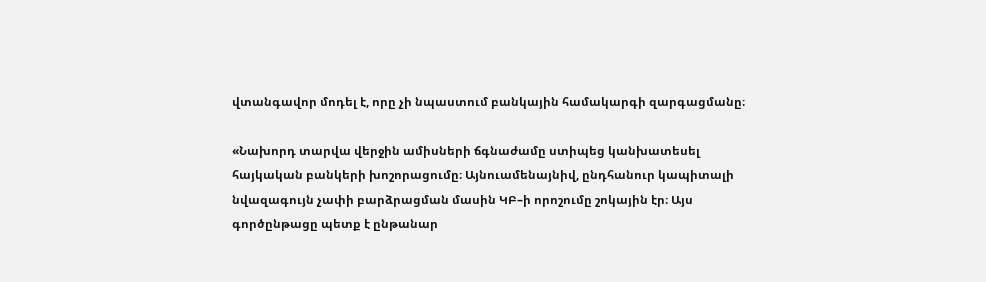վտանգավոր մոդել է, որը չի նպաստում բանկային համակարգի զարգացմանը։

«Նախորդ տարվա վերջին ամիսների ճգնաժամը ստիպեց կանխատեսել հայկական բանկերի խոշորացումը։ Այնուամենայնիվ, ընդհանուր կապիտալի նվազագույն չափի բարձրացման մասին ԿԲ–ի որոշումը շոկային էր։ Այս գործընթացը պետք է ընթանար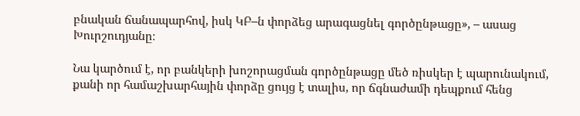բնական ճանապարհով, իսկ ԿԲ–ն փորձեց արագացնել գործընթացը», – ասաց Խուրշուդյանը։

Նա կարծում է, որ բանկերի խոշորացման գործընթացը մեծ ռիսկեր է պարունակում, քանի որ համաշխարհային փորձը ցույց է տալիս, որ ճգնաժամի դեպքում հենց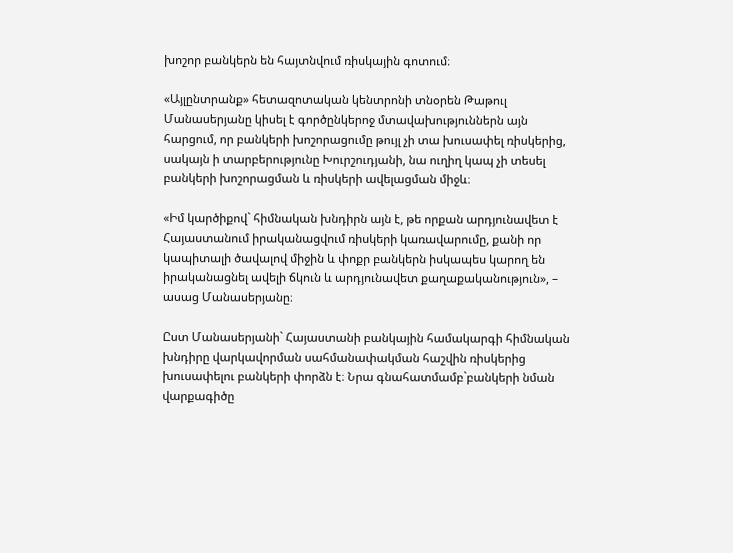խոշոր բանկերն են հայտնվում ռիսկային գոտում։

«Այլընտրանք» հետազոտական կենտրոնի տնօրեն Թաթուլ Մանասերյանը կիսել է գործընկերոջ մտավախություններն այն հարցում, որ բանկերի խոշորացումը թույլ չի տա խուսափել ռիսկերից, սակայն ի տարբերությունը Խուրշուդյանի, նա ուղիղ կապ չի տեսել բանկերի խոշորացման և ռիսկերի ավելացման միջև։

«Իմ կարծիքով` հիմնական խնդիրն այն է, թե որքան արդյունավետ է Հայաստանում իրականացվում ռիսկերի կառավարումը, քանի որ կապիտալի ծավալով միջին և փոքր բանկերն իսկապես կարող են իրականացնել ավելի ճկուն և արդյունավետ քաղաքականություն», – ասաց Մանասերյանը։

Ըստ Մանասերյանի` Հայաստանի բանկային համակարգի հիմնական խնդիրը վարկավորման սահմանափակման հաշվին ռիսկերից խուսափելու բանկերի փորձն է։ Նրա գնահատմամբ`բանկերի նման վարքագիծը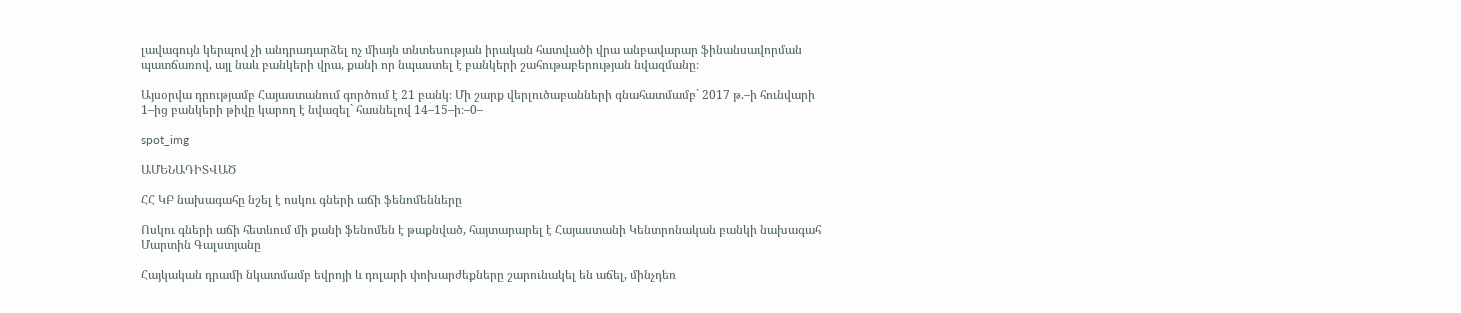լավագույն կերպով չի անդրադարձել ոչ միայն տնտեսության իրական հատվածի վրա անբավարար ֆինանսավորման պատճառով, այլ նաև բանկերի վրա, քանի որ նպաստել է բանկերի շահութաբերության նվազմանը։

Այսօրվա դրությամբ Հայաստանում գործում է 21 բանկ։ Մի շարք վերլուծաբանների գնահատմամբ` 2017 թ.–ի հունվարի 1–ից բանկերի թիվը կարող է նվազել` հասնելով 14–15–ի։–0–

spot_img

ԱՄԵՆԱԴԻՏՎԱԾ

ՀՀ ԿԲ նախագահը նշել է ոսկու գների աճի ֆենոմենները

Ոսկու գների աճի հետևում մի քանի ֆենոմեն է թաքնված, հայտարարել է Հայաստանի Կենտրոնական բանկի նախագահ Մարտին Գալստյանը

Հայկական դրամի նկատմամբ եվրոյի և դոլարի փոխարժեքները շարունակել են աճել, մինչդեռ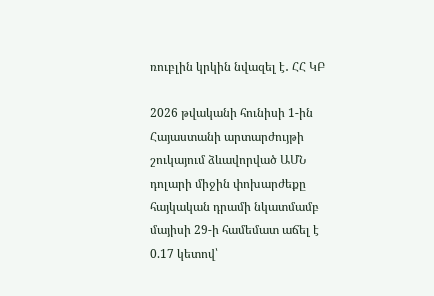ռուբլին կրկին նվազել է․ ՀՀ ԿԲ

2026 թվականի հունիսի 1-ին Հայաստանի արտարժույթի շուկայում ձևավորված ԱՄՆ դոլարի միջին փոխարժեքը հայկական դրամի նկատմամբ մայիսի 29-ի համեմատ աճել է 0.17 կետով՝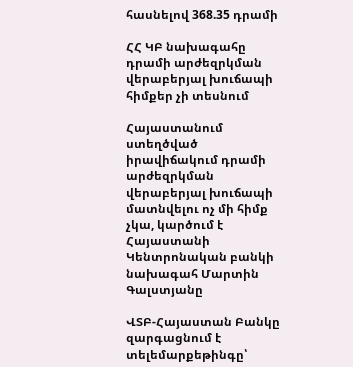հասնելով 368.35 դրամի

ՀՀ ԿԲ նախագահը դրամի արժեզրկման վերաբերյալ խուճապի հիմքեր չի տեսնում

Հայաստանում ստեղծված իրավիճակում դրամի արժեզրկման վերաբերյալ խուճապի մատնվելու ոչ մի հիմք չկա, կարծում է Հայաստանի Կենտրոնական բանկի նախագահ Մարտին Գալստյանը

ՎՏԲ-Հայաստան Բանկը զարգացնում է տելեմարքեթինգը՝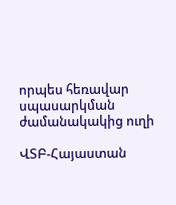որպես հեռավար սպասարկման ժամանակակից ուղի

ՎՏԲ-Հայաստան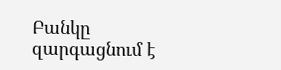Բանկը զարգացնում է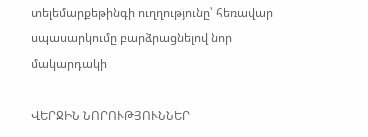տելեմարքեթինգի ուղղությունը՝ հեռավար սպասարկումը բարձրացնելով նոր մակարդակի

ՎԵՐՋԻՆ ՆՈՐՈՒԹՅՈՒՆՆԵՐ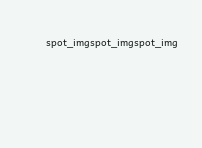spot_imgspot_imgspot_img